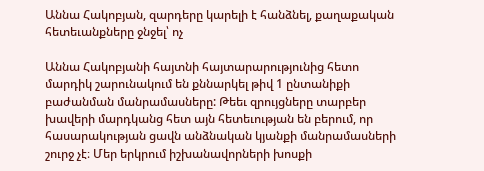Աննա Հակոբյան, զարդերը կարելի է հանձնել, քաղաքական հետեւանքները ջնջել՝ ոչ

Աննա Հակոբյանի հայտնի հայտարարությունից հետո մարդիկ շարունակում են քննարկել թիվ 1 ընտանիքի բաժանման մանրամասները: Թեեւ զրույցները տարբեր խավերի մարդկանց հետ այն հետեւության են բերում, որ հասարակության ցավն անձնական կյանքի մանրամասների շուրջ չէ։ Մեր երկրում իշխանավորների խոսքի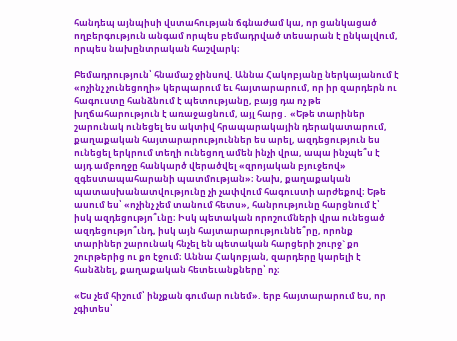հանդեպ այնպիսի վստահության ճգնաժամ կա, որ ցանկացած ողբերգություն անգամ որպես բեմադրված տեսարան է ընկալվում, որպես նախընտրական հաշվարկ։

Բեմադրություն՝ հնամաշ ջինսով. Աննա Հակոբյանը ներկայանում է «ոչինչ չունեցողի» կերպարում եւ հայտարարում, որ իր զարդերն ու հագուստը հանձնում է պետությանը, բայց դա ոչ թե խղճահարություն է առաջացնում, այլ հարց․ «Եթե տարիներ շարունակ ունեցել ես ակտիվ հրապարակային դերակատարում, քաղաքական հայտարարություններ ես արել, ազդեցություն ես ունեցել երկրում տեղի ունեցող ամեն ինչի վրա, ապա ինչպե՞ս է այդ ամբողջը հանկարծ վերածվել «զրոյական բյուջեով» զգեստապահարանի պատմության»։ Նախ, քաղաքական պատասխանատվությունը չի չափվում հագուստի արժեքով։ Եթե ասում ես՝ «ոչինչ չեմ տանում հետս», հանրությունը հարցնում է՝ իսկ ազդեցությո՞ւնը։ Իսկ պետական որոշումների վրա ունեցած ազդեցությո՞ւնդ, իսկ այն հայտարարություննե՞րը, որոնք տարիներ շարունակ հնչել են պետական հարցերի շուրջ` քո շուրթերից ու քո էջում։ Աննա Հակոբյան, զարդերը կարելի է հանձնել, քաղաքական հետեւանքները՝ ոչ։

«Ես չեմ հիշում՝ ինչքան գումար ունեմ». երբ հայտարարում ես, որ չգիտես՝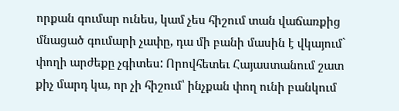որքան գումար ունես, կամ չես հիշում տան վաճառքից մնացած գումարի չափը, դա մի բանի մասին է վկայում` փողի արժեքը չգիտես: Որովհետեւ Հայաստանում շատ քիչ մարդ կա, որ չի հիշում՝ ինչքան փող ունի բանկում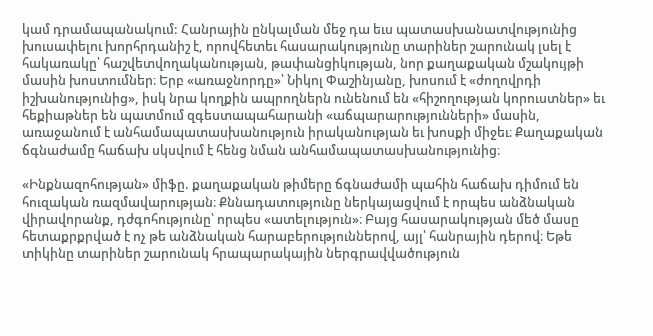կամ դրամապանակում: Հանրային ընկալման մեջ դա եւս պատասխանատվությունից խուսափելու խորհրդանիշ է, որովհետեւ հասարակությունը տարիներ շարունակ լսել է հակառակը՝ հաշվետվողականության, թափանցիկության, նոր քաղաքական մշակույթի մասին խոստումներ։ Երբ «առաջնորդը»՝ Նիկոլ Փաշինյանը, խոսում է «ժողովրդի իշխանությունից», իսկ նրա կողքին ապրողներն ունենում են «հիշողության կորուստներ» եւ հեքիաթներ են պատմում զգեստապահարանի «աճպարարությունների» մասին, առաջանում է անհամապատասխանություն իրականության եւ խոսքի միջեւ։ Քաղաքական ճգնաժամը հաճախ սկսվում է հենց նման անհամապատասխանությունից։

«Ինքնազոհության» միֆը. քաղաքական թիմերը ճգնաժամի պահին հաճախ դիմում են հուզական ռազմավարության։ Քննադատությունը ներկայացվում է որպես անձնական վիրավորանք, դժգոհությունը՝ որպես «ատելություն»։ Բայց հասարակության մեծ մասը հետաքրքրված է ոչ թե անձնական հարաբերություններով, այլ՝ հանրային դերով։ Եթե տիկինը տարիներ շարունակ հրապարակային ներգրավվածություն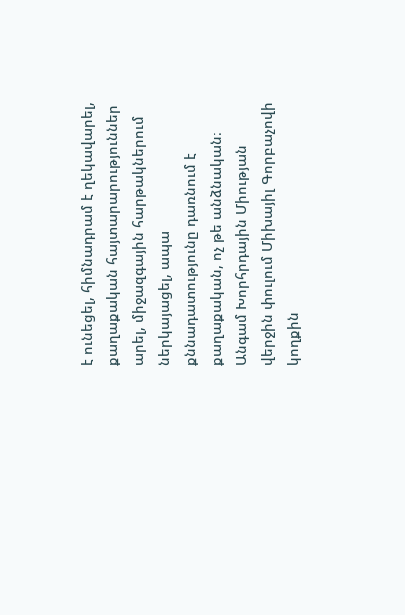է ունեցել, հիմնադրամ է ղեկավարել, քաղաքական հայտարարություններ արել, միջազգային հարթակներում ներկայացել, ապա քննադատությունը դառնում է քաղաքական, ոչ թե անձնական։ Անգամ Խորհրդային Միության վերջին փուլում Միխայիլ Գորբաչովի կողքին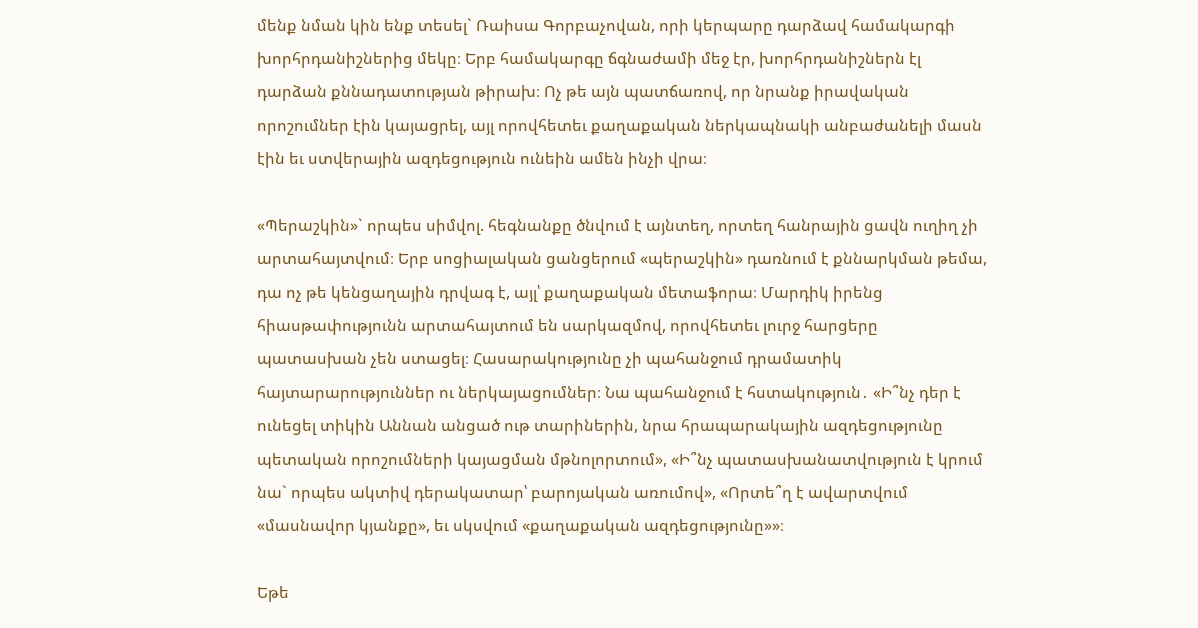մենք նման կին ենք տեսել` Ռաիսա Գորբաչովան, որի կերպարը դարձավ համակարգի խորհրդանիշներից մեկը։ Երբ համակարգը ճգնաժամի մեջ էր, խորհրդանիշներն էլ դարձան քննադատության թիրախ։ Ոչ թե այն պատճառով, որ նրանք իրավական որոշումներ էին կայացրել, այլ որովհետեւ քաղաքական ներկապնակի անբաժանելի մասն էին եւ ստվերային ազդեցություն ունեին ամեն ինչի վրա։

«Պերաշկին»` որպես սիմվոլ. հեգնանքը ծնվում է այնտեղ, որտեղ հանրային ցավն ուղիղ չի արտահայտվում։ Երբ սոցիալական ցանցերում «պերաշկին» դառնում է քննարկման թեմա, դա ոչ թե կենցաղային դրվագ է, այլ՝ քաղաքական մետաֆորա։ Մարդիկ իրենց հիասթափությունն արտահայտում են սարկազմով, որովհետեւ լուրջ հարցերը պատասխան չեն ստացել։ Հասարակությունը չի պահանջում դրամատիկ հայտարարություններ ու ներկայացումներ։ Նա պահանջում է հստակություն․ «Ի՞նչ դեր է ունեցել տիկին Աննան անցած ութ տարիներին, նրա հրապարակային ազդեցությունը պետական որոշումների կայացման մթնոլորտում», «Ի՞նչ պատասխանատվություն է կրում նա` որպես ակտիվ դերակատար՝ բարոյական առումով», «Որտե՞ղ է ավարտվում «մասնավոր կյանքը», եւ սկսվում «քաղաքական ազդեցությունը»»։

Եթե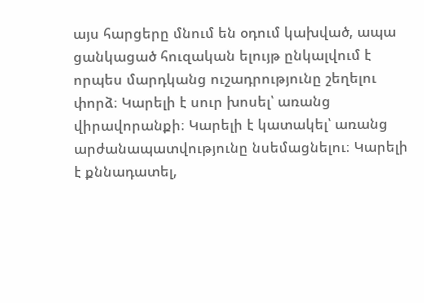այս հարցերը մնում են օդում կախված, ապա ցանկացած հուզական ելույթ ընկալվում է որպես մարդկանց ուշադրությունը շեղելու փորձ։ Կարելի է սուր խոսել՝ առանց վիրավորանքի։ Կարելի է կատակել՝ առանց արժանապատվությունը նսեմացնելու։ Կարելի է քննադատել,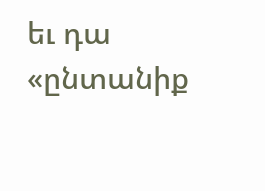եւ դա «ընտանիք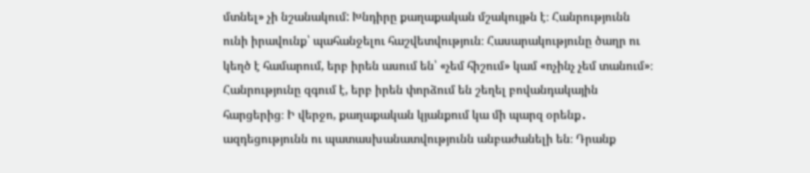մտնել» չի նշանակում: Խնդիրը քաղաքական մշակույթն է։ Հանրությունն ունի իրավունք՝ պահանջելու հաշվետվություն։ Հասարակությունը ծաղր ու կեղծ է համարում, երբ իրեն ասում են՝ «չեմ հիշում» կամ «ոչինչ չեմ տանում»։ Հանրությունը զգում է, երբ իրեն փորձում են շեղել բովանդակային հարցերից։ Ի վերջո, քաղաքական կյանքում կա մի պարզ օրենք․ ազդեցությունն ու պատասխանատվությունն անբաժանելի են։ Դրանք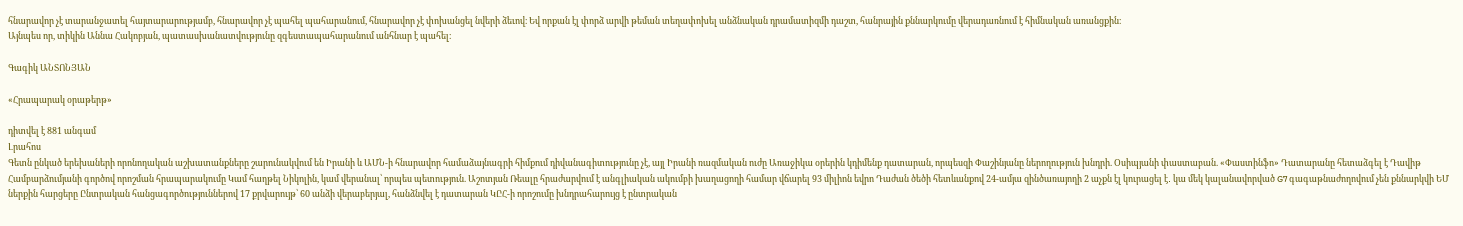հնարավոր չէ տարանջատել հայտարարությամբ, հնարավոր չէ պահել պահարանում, հնարավոր չէ փոխանցել նվերի ձեւով։ Եվ որքան էլ փորձ արվի թեման տեղափոխել անձնական դրամատիզմի դաշտ, հանրային քննարկումը վերադառնում է հիմնական առանցքին։
Այնպես որ, տիկին Աննա Հակոբյան, պատասխանատվությունը զգեստապահարանում անհնար է պահել։

Գագիկ ԱՆՏՈՆՅԱՆ

«Հրապարակ օրաթերթ»

դիտվել է 881 անգամ
Լրահոս
Գետն ընկած երեխաների որոնողական աշխատանքները շարունակվում են Իրանի և ԱՄՆ-ի հնարավոր համաձայնագրի հիմքում դիվանագիտությունը չէ, այլ Իրանի ռազմական ուժը Առաջիկա օրերին կդիմենք դատարան, որպեսզի Փաշինյանը ներողություն խնդրի. Օսիպյանի փաստաբան. «Փաստինֆո» Դատարանը հետաձգել է Դավիթ Համբարձումյանի գործով որոշման հրապարակումը Կամ հաղթել Նիկոլին, կամ վերանալ՝ որպես պետություն. Աշոտյան Ռեալը հրաժարվում է անգլիական ակումբի խաղացողի համար վճարել 93 միլիոն եվրո Դաժան ծեծի հետևանքով 24-ամյա զինծառայողի 2 աչքն էլ կուրացել է․ կա մեկ կալանավորված G7 գագաթնաժողովում չեն քննարկվի ԵՄ ներքին հարցերը Ընտրական հանցագործություններով 17 քրվարույթ՝ 60 անձի վերաբերյալ, հանձնվել է դատարան ԿԸՀ-ի որոշումը խնդրահարույց է ընտրական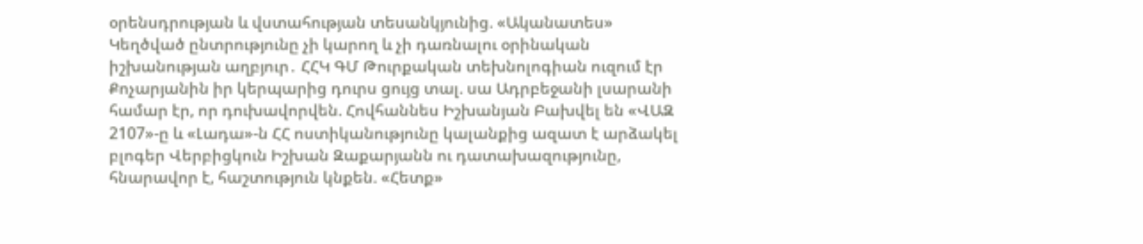օրենսդրության և վստահության տեսանկյունից. «Ականատես» Կեղծված ընտրությունը չի կարող և չի դառնալու օրինական իշխանության աղբյուր․ ՀՀԿ ԳՄ Թուրքական տեխնոլոգիան ուզում էր Քոչարյանին իր կերպարից դուրս ցույց տալ. սա Ադրբեջանի լսարանի համար էր, որ դուխավորվեն. Հովհաննես Իշխանյան Բախվել են «ՎԱԶ 2107»-ը և «Լադա»-ն ՀՀ ոստիկանությունը կալանքից ազատ է արձակել բլոգեր Վերբիցկուն Իշխան Զաքարյանն ու դատախազությունը, հնարավոր է, հաշտություն կնքեն. «Հետք»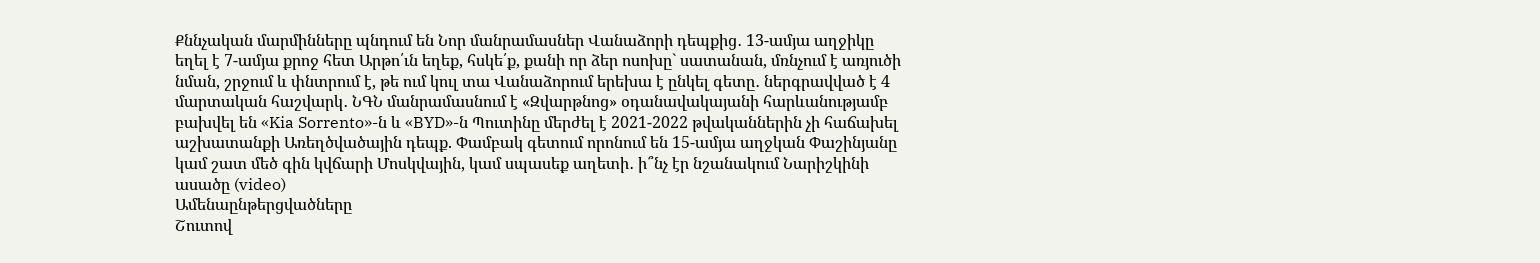Քննչական մարմինները պնդում են Նոր մանրամասներ Վանաձորի դեպքից․ 13-ամյա աղջիկը եղել է 7-ամյա քրոջ հետ Արթո՛ւն եղեք, հսկե՛ք, քանի որ ձեր ոսոխը` սատանան, մռնչում է առյուծի նման, շրջում և փնտրում է, թե ում կուլ տա Վանաձորում երեխա է ընկել գետը․ ներգրավված է 4 մարտական հաշվարկ․ ՆԳՆ մանրամասնում է «Զվարթնոց» օդանավակայանի հարևանությամբ բախվել են «Kia Sorrento»-ն և «BYD»-ն Պուտինը մերժել է 2021-2022 թվականներին չի հաճախել աշխատանքի Առեղծվածային դեպք. Փամբակ գետում որոնում են 15-ամյա աղջկան Փաշինյանը կամ շատ մեծ գին կվճարի Մոսկվային, կամ սպասեք աղետի․ ի՞նչ էր նշանակում Նարիշկինի ասածը (video)
Ամենաընթերցվածները
Շուտով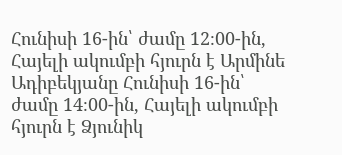Հունիսի 16-ին՝ ժամը 12։00-ին, Հայելի ակումբի հյուրն է Արմինե Ադիբեկյանը Հունիսի 16-ին՝ ժամը 14։00-ին, Հայելի ակումբի հյուրն է Ձյունիկ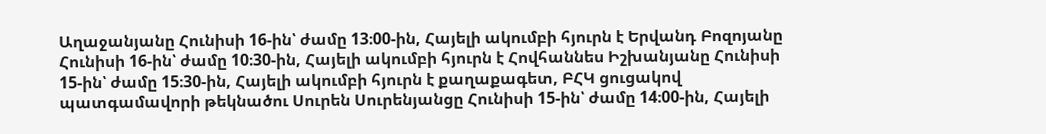Աղաջանյանը Հունիսի 16-ին՝ ժամը 13։00-ին, Հայելի ակումբի հյուրն է Երվանդ Բոզոյանը Հունիսի 16-ին՝ ժամը 10։30-ին, Հայելի ակումբի հյուրն է Հովհաննես Իշխանյանը Հունիսի 15-ին՝ ժամը 15։30-ին, Հայելի ակումբի հյուրն է քաղաքագետ, ԲՀԿ ցուցակով պատգամավորի թեկնածու Սուրեն Սուրենյանցը Հունիսի 15-ին՝ ժամը 14։00-ին, Հայելի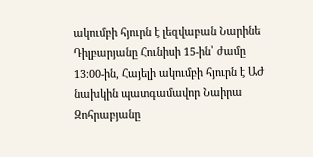ակումբի հյուրն է լեզվաբան Նարինե Դիլբարյանը Հունիսի 15-ին՝ ժամը 13։00-ին, Հայելի ակումբի հյուրն է ԱԺ նախկին պատգամավոր Նաիրա Զոհրաբյանը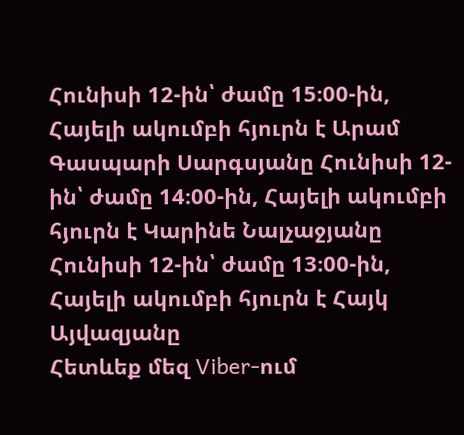Հունիսի 12-ին՝ ժամը 15։00-ին, Հայելի ակումբի հյուրն է Արամ Գասպարի Սարգսյանը Հունիսի 12-ին՝ ժամը 14։00-ին, Հայելի ակումբի հյուրն է Կարինե Նալչաջյանը Հունիսի 12-ին՝ ժամը 13։00-ին, Հայելի ակումբի հյուրն է Հայկ Այվազյանը
Հետևեք մեզ Viber-ում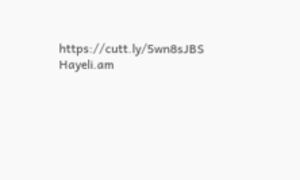https://cutt.ly/5wn8sJBS
Hayeli.am